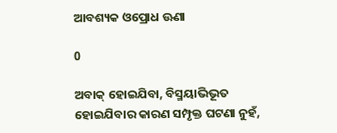ଆବଶ୍ୟକ ଓପ୍ରୋଧ ଊଣା

0

ଅବାକ୍‌ ହୋଇଯିବା, ବିସ୍ମୟାଭିଭୂତ ହୋଇଯିବାର କାରଣ ସମ୍ପୃକ୍ତ ଘଟଣା ନୁହଁ,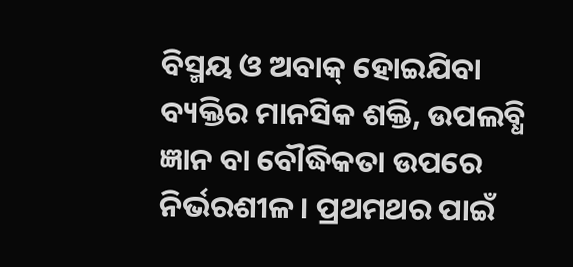ବିସ୍ମୟ ଓ ଅବାକ୍‌ ହୋଇଯିବା ବ୍ୟକ୍ତିର ମାନସିକ ଶକ୍ତି, ଉପଲବ୍ଧି ଜ୍ଞାନ ବା ବୌଦ୍ଧିକତା ଉପରେ ନିର୍ଭରଶୀଳ। ପ୍ରଥମଥର ପାଇଁ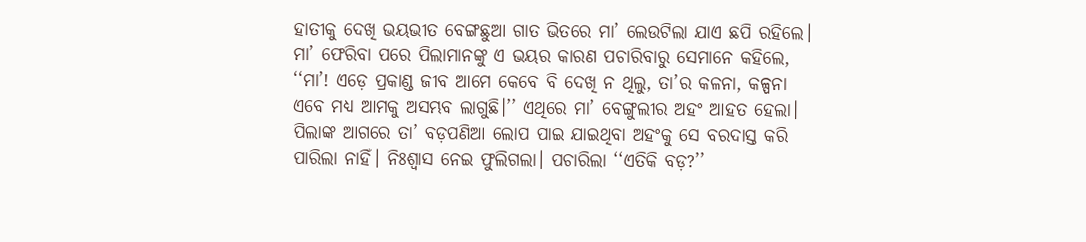ହାତୀକୁ ଦେଖି ଭୟଭୀତ ବେଙ୍ଗଛୁଆ ଗାତ ଭିତରେ ମା’ ଲେଉଟିଲା ଯାଏ ଛପି ରହିଲେ। ମା’ ଫେରିବା ପରେ ପିଲାମାନଙ୍କୁ ଏ ଭୟର କାରଣ ପଚାରିବାରୁ ସେମାନେ କହିଲେ, ‘‘ମା’! ଏଡ଼େ ପ୍ରକାଣ୍ଡ ଜୀବ ଆମେ କେବେ ବି ଦେଖି ନ ଥିଲୁ, ତା’ର କଳନା, କଳ୍ପନା ଏବେ ମଧ୍ୟ ଆମକୁ ଅସମ୍ଭବ ଲାଗୁଛି।’’ ଏଥିରେ ମା’ ବେଙ୍ଗୁଲୀର ଅହଂ ଆହତ ହେଲା। ପିଲାଙ୍କ ଆଗରେ ତା’ ବଡ଼ପଣିଆ ଲୋପ ପାଇ ଯାଇଥିବା ଅହଂକୁ ସେ ବରଦାସ୍ତ କରି ପାରିଲା ନାହିଁ। ନିଃଶ୍ବାସ ନେଇ ଫୁଲିଗଲା। ପଚାରିଲା ‘‘ଏତିକି ବଡ଼?’’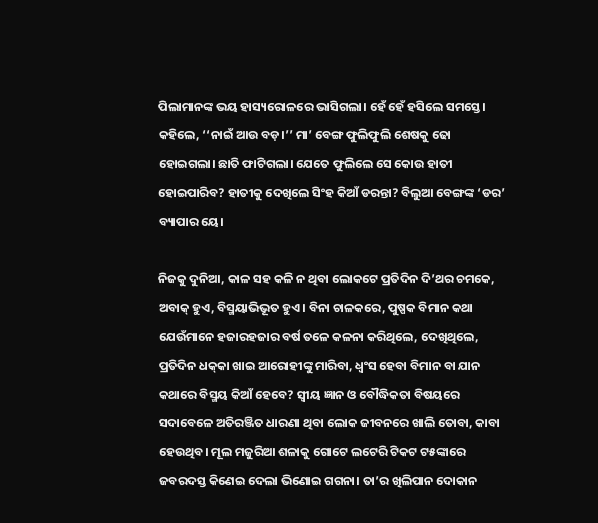ପିଲାମାନଙ୍କ ଭୟ ହାସ୍ୟରୋଳରେ ଭାସିଗଲା। ହେଁ ହେଁ ହସିଲେ ସମସ୍ତେ। କହିଲେ, ‘‘ନାଇଁ ଆଉ ବଡ଼।’’ ମା’ ବେଙ୍ଗ ଫୁଲିଫୁଲି ଶେଷକୁ ଢୋ ହୋଇଗଲା। ଛାତି ଫାଟିଗଲା। ଯେତେ ଫୁଲିଲେ ସେ କୋଉ ହାତୀ ହୋଇପାରିବ? ହାତୀକୁ ଦେଖିଲେ ସିଂହ କିଆଁ ଡରନ୍ତା? ବିଲୁଆ ବେଙ୍ଗଙ୍କ ‘ଡର’ ବ୍ୟାପାର ୟେ।

ନିଜକୁ ଦୁନିଆ, କାଳ ସହ କଳି ନ ଥିବା ଲୋକଟେ ପ୍ରତିଦିନ ଦି’ଥର ଚମକେ, ଅବାକ୍‌ ହୁଏ, ବିସ୍ମୟାଭିଭୂତ ହୁଏ। ବିନା ଚାଳକରେ, ପୁଷ୍ପକ ବିମାନ କଥା ଯେଉଁମାନେ ହଜାରହଜାର ବର୍ଷ ତଳେ କଳନା କରିଥିଲେ, ଦେଖିଥିଲେ, ପ୍ରତିଦିନ ଧକ୍‌କା ଖାଇ ଆରୋହୀଙ୍କୁ ମାରିବା, ଧ୍ବଂସ ହେବା ବିମାନ ବା ଯାନ କଥାରେ ବିସ୍ମୟ କିଆଁ ହେବେ? ସ୍ବୀୟ ଜ୍ଞାନ ଓ ବୌଦ୍ଧିକତା ବିଷୟରେ ସଦାବେଳେ ଅତିରଞ୍ଜିତ ଧାରଣା ଥିବା ଲୋକ ଜୀବନରେ ଖାଲି ତୋବା, କାବା ହେଉଥିବ। ମୂଲ ମଜୁରିଆ ଶଳାକୁ ଗୋଟେ ଲଟେରି ଟିକଟ ଟ୫ଙ୍କାରେ ଜବରଦସ୍ତ କିଣେଇ ଦେଲା ଭିଣୋଇ ଗଗନା। ତା’ର ଖିଲିପାନ ଦୋକାନ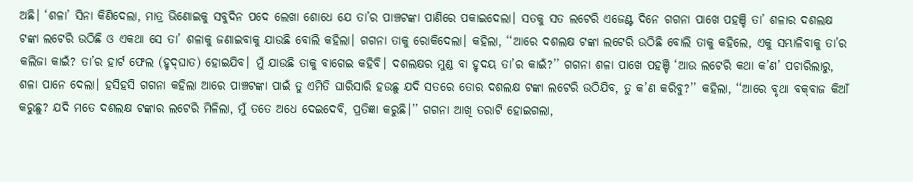ଅଛି। ‘ଶଳା’ ସିନା କିଣିଦେଲା, ମାତ୍ର ଭିଣୋଇକୁ ସବୁଦିନ ପଦେ ଲେଖା ଶୋଧେ ଯେ ତା’ର ପାଞ୍ଚଟଙ୍କା ପାଣିରେ ପକାଇଦେଲା। ସତକୁ ସତ ଲଟେରି ଏଜେଣ୍ଟ ଦିନେ ଗଗନା ପାଖେ ପହଞ୍ଚି ତା’ ଶଳାର ଦଶଲକ୍ଷ ଟଙ୍କା ଲଟେରି ଉଠିଛି ଓ ଏକଥା ସେ ତା’ ଶଳାକୁ ଜଣାଇବାକୁ ଯାଉଛି ବୋଲି କହିଲା। ଗଗନା ତାକୁ ରୋକିଦେଲା। କହିଲା, ‘‘ଆରେ ଦଶଲକ୍ଷ ଟଙ୍କା ଲଟେରି ଉଠିଛି ବୋଲି ତାକୁ କହିଲେ, ଏକୁ ସମ୍ଭାଳିବାକୁ ତା’ର କଲିଜା କାଇଁ? ତା’ର ହାର୍ଟ ଫେଲ (ହୃଦ୍‌ଘାତ) ହୋଇଯିବ। ମୁଁ ଯାଉଛି ତାକୁ ବାଗେଇ କହିବି। ଦଶଲକ୍ଷର ମୁଣ୍ଡ ବା ହୃଦୟ ତା’ର କାଇଁ?’’ ଗଗନା ଶଳା ପାଖେ ପହଞ୍ଚି ‘ଆଉ ଲଟେରି କଥା କ’ଣ’ ପଚାରିଲାରୁ, ଶଳା ପାନେ ଦେଲା। ହସିହସି ଗଗନା କହିଲା ଆରେ ପାଞ୍ଚଟଙ୍କା ପାଇଁ ତୁ ଏମିତି ଘାରିସାରି ହଉଛୁ ଯଦି ସତରେ ତୋର ଦଶଲକ୍ଷ ଟଙ୍କା ଲଟେରି ଉଠିଯିବ, ତୁ କ’ଣ କରିବୁ?’’ କହିଲା, ‘‘ଆରେ ବୃଥା ବକ୍‌ବାଜ କିଆଁ କରୁଛୁ? ଯଦି ମତେ ଦଶଲକ୍ଷ ଟଙ୍କାର ଲଟେରି ମିଳିଲା, ମୁଁ ତତେ ଅଧେ ଦେଇଦେବି, ପ୍ରତିଜ୍ଞା କରୁଛି।’’ ଗଗନା ଆଖି ତରାଟି ହୋଇଗଲା,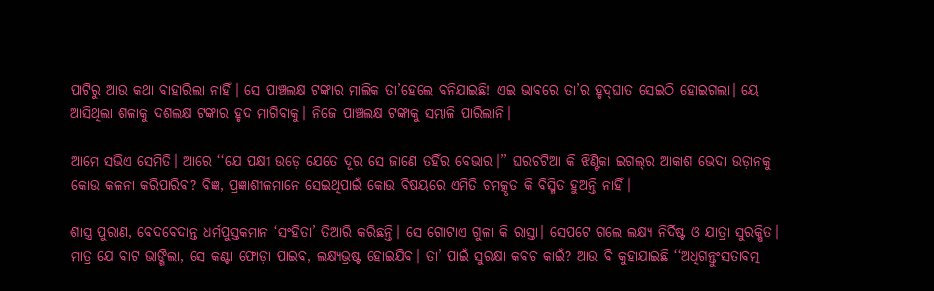ପାଟିରୁ ଆଉ କଥା ବାହାରିଲା ନାହିଁ। ସେ ପାଞ୍ଚଲକ୍ଷ ଟଙ୍କାର ମାଲିକ ତା’ହେଲେ ବନିଯାଇଛି! ଏଇ ଭାବରେ ତା’ର ହୃଦ୍‌ଘାତ ସେଇଠି ହୋଇଗଲା। ୟେ ଆସିଥିଲା ଶଳାକୁ ଦଶଲକ୍ଷ ଟଙ୍କାର ହୃଦ ମାଗିବାକୁ। ନିଜେ ପାଞ୍ଚଲକ୍ଷ ଟଙ୍କାକୁ ସମ୍ଭାଳି ପାରିଲାନି।

ଆମେ ସଭିଏ ସେମିତି। ଆରେ ‘‘ଯେ ପକ୍ଷୀ ଉଡ଼େ ଯେତେ ଦୂର ସେ ଜାଣେ ତହିଁର ବେଭାର।’’ ଘରଚଟିଆ କି ଝିଣ୍ଟିକା ଇଗଲ୍‌ର ଆକାଶ ଭେଦା ଉଡ଼ାନକୁ କୋଉ କଳନା କରିପାରିବ? ବିଜ୍ଞ, ପ୍ରଜ୍ଞାଶୀଳମାନେ ସେଇଥିପାଇଁ କୋଉ ବିଷୟରେ ଏମିତି ଚମତ୍କୃତ କି ବିସ୍ମିତ ହୁଅନ୍ତି ନାହିଁ।

ଶାସ୍ତ୍ର ପୁରାଣ, ବେଦବେଦାନ୍ତ ଧର୍ମପୁସ୍ତକମାନ ‘ସଂହିତା’ ତିଆରି କରିଛନ୍ତି। ସେ ଗୋଟାଏ ଗୁଳା କି ରାସ୍ତା। ସେପଟେ ଗଲେ ଲକ୍ଷ୍ୟ ନିର୍ଦିଷ୍ଟ ଓ ଯାତ୍ରା ସୁରକ୍ଷିତ। ମାତ୍ର ଯେ ବାଟ ଭାଙ୍ଗିଲା, ସେ କଣ୍ଟା ଫୋଡ଼ା ପାଇବ, ଲକ୍ଷ୍ୟଭ୍ରଷ୍ଟ ହୋଇଯିବ। ତା’ ପାଇଁ ସୁରକ୍ଷା କବଚ କାଇଁ? ଆଉ ବି କୁହାଯାଇଛି ‘‘ଅଧିଗନ୍ତୁଂସତାବତ୍ମ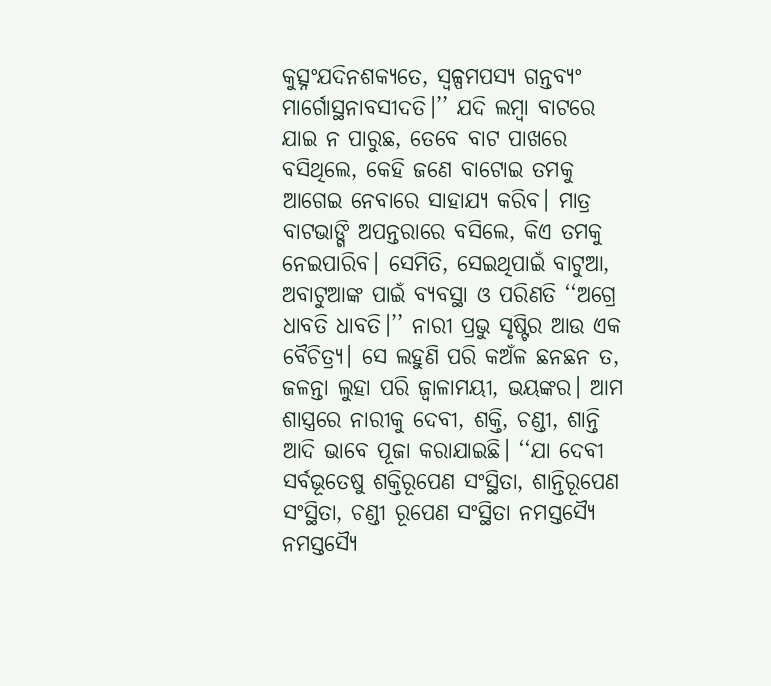କୁତ୍ସ୍ନଂଯଦିନଶକ୍ୟତେ, ସ୍ବଳ୍ପ‌ମପସ୍ୟ ଗନ୍ତବ୍ୟଂ ମାର୍ଗୋସ୍ଥନାବସୀଦତି।’’ ଯଦି ଲମ୍ବା ବାଟରେ ଯାଇ ନ ପାରୁଛ, ତେବେ ବାଟ ପାଖରେ ବସିଥିଲେ, କେହି ଜଣେ ବାଟୋଇ ତମକୁ ଆଗେଇ ନେବାରେ ସାହାଯ୍ୟ କରିବ। ମାତ୍ର ବାଟଭାଙ୍ଗି ଅପନ୍ତରାରେ ବସିଲେ, କିଏ ତମକୁ ନେଇପାରିବ। ସେମିତି, ସେଇଥିପାଇଁ ବାଟୁଆ, ଅବାଟୁଆଙ୍କ ପାଇଁ ବ୍ୟବସ୍ଥା ଓ ପରିଣତି ‘‘ଅଗ୍ରେ ଧାବତି ଧାବତି।’’ ନାରୀ ପ୍ରଭୁ ସୃଷ୍ଟିର ଆଉ ଏକ ବୈଚିତ୍ର୍ୟ। ସେ ଲହୁଣି ପରି କଅଁଳ ଛନଛନ ତ, ଜଳନ୍ତା ଲୁହା ପରି ଜ୍ବାଳାମୟୀ, ଭୟଙ୍କର। ଆମ ଶାସ୍ତ୍ରରେ ନାରୀକୁ ଦେବୀ, ଶକ୍ତି, ଚଣ୍ଡୀ, ଶାନ୍ତି ଆଦି ଭାବେ ପୂଜା କରାଯାଇଛି। ‘‘ଯା ଦେବୀ ସର୍ବଭୂତେଷୁ ଶକ୍ତିରୂପେଣ ସଂସ୍ଥିତା, ଶାନ୍ତିରୂପେଣ ସଂସ୍ଥିତା, ଚଣ୍ଡୀ ରୂପେଣ ସଂସ୍ଥିତା ନମସ୍ତସ୍ୟୈ ନମସ୍ତସ୍ୟୈ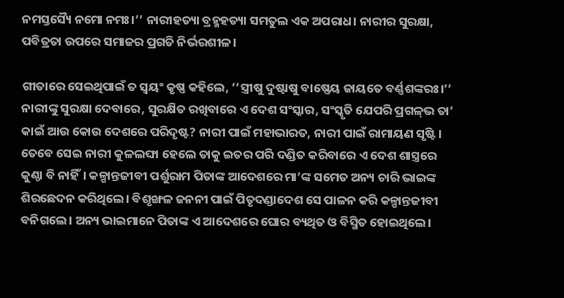ନମସ୍ତସ୍ୟୈ ନମୋ ନମଃ।’’ ନାରୀହତ୍ୟା ବ୍ରହ୍ମହତ୍ୟା ସମତୁଲ ଏକ ଅପରାଧ। ନାରୀର ସୁରକ୍ଷା, ପବିତ୍ରତା ଉପରେ ସମାଜର ପ୍ରଗତି ନିର୍ଭରଶୀଳ।

ଗୀତାରେ ସେଇଥିପାଇଁ ତ ସ୍ବୟଂ କୃଷ୍ଣ କହିଲେ, ‘‘ସ୍ତ୍ରୀଷୁ ଦୁଷ୍ଟାଷୁ ବାଷ୍ଣେୟ ଜାୟତେ ବର୍ଣ୍ଣଶଙ୍କରଃ।’’ ନାରୀଙ୍କୁ ସୁରକ୍ଷା ଦେବାରେ, ସୁରକ୍ଷିତ ରଖିବାରେ ଏ ଦେଶ ସଂସ୍କାର, ସଂସ୍କୃତି ଯେପରି ପ୍ରଗଳ୍‌ଭ ତା’ କାଇଁ ଆଉ କୋଉ ଦେଶରେ ପରିଦୃଷ୍ଟ? ନାରୀ ପାଇଁ ମହାଭାରତ, ନାରୀ ପାଇଁ ରାମାୟଣ ସୃଷ୍ଟି। ତେବେ ସେଇ ନାରୀ କୁଳଲଙ୍ଘା ହେଲେ ତାକୁ ଇତର ପରି ଦଣ୍ଡିତ କରିବାରେ ଏ ଦେଶ ଶାସ୍ତ୍ରରେ କୁଣ୍ଠା ବି ନାହିଁ। କଳ୍ପାନ୍ତଜୀବୀ ପର୍ଶୁରାମ ପିତାଙ୍କ ଆଦେଶରେ ମା’ଙ୍କ ସମେତ ଅନ୍ୟ ଚାରି ଭାଇଙ୍କ ଶିରଛେଦନ କରିଥିଲେ। ବିଶୃଙ୍ଖଳ ଜନନୀ ପାଇଁ ପିତୃଦଣ୍ଡାଦେଶ ସେ ପାଳନ କରି କଳ୍ପାନ୍ତଜୀବୀ ବନିଗଲେ। ଅନ୍ୟ ଭାଇମାନେ ପିତାଙ୍କ ଏ ଆଦେଶରେ ଘୋର ବ୍ୟଥିତ ଓ ବିସ୍ମିତ ହୋଇଥିଲେ।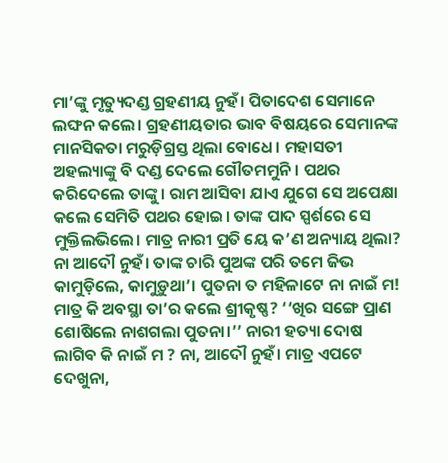ମା’ଙ୍କୁ ମୃତ୍ୟୁଦଣ୍ଡ ଗ୍ରହଣୀୟ ନୁହଁ। ପିତାଦେଶ ସେମାନେ ଲଙ୍ଘନ କଲେ। ଗ୍ରହଣୀୟତାର ଭାବ ବିଷୟରେ ସେମାନଙ୍କ ମାନସିକତା ମରୁଡ଼ିଗ୍ରସ୍ତ ଥିଲା ବୋଧେ। ମହାସତୀ ଅହଲ୍ୟାଙ୍କୁ ବି ଦଣ୍ଡ ଦେଲେ ଗୌତମମୁନି। ପଥର କରିଦେଲେ ତାଙ୍କୁ। ରାମ ଆସିବା ଯାଏ ଯୁଗେ ସେ ଅପେକ୍ଷା କଲେ ସେମିତି ପଥର ହୋଇ। ତାଙ୍କ ପାଦ ସ୍ପର୍ଶରେ ସେ ମୁକ୍ତିଲଭିଲେ। ମାତ୍ର ନାରୀ ପ୍ରତି ୟେ କ’ଣ ଅନ୍ୟାୟ ଥିଲା? ନା ଆଦୌ ନୁହଁ। ତାଙ୍କ ଚାରି ପୁଅଙ୍କ ପରି ତମେ ଜିଭ କାମୁଡ଼ିଲେ, କାମୁଡ଼ୁଥା’। ପୁତନା ତ ମହିଳାଟେ ନା ନାଇଁ ମ! ମାତ୍ର କି ଅବସ୍ଥା ତା’ର କଲେ ଶ୍ରୀକୃଷ୍ଣ? ‘‘ଖିର ସଙ୍ଗେ ପ୍ରାଣ ଶୋଷିଲେ ନାଶଗଲା ପୁତନା।’’ ନାରୀ ହତ୍ୟା ଦୋଷ ଲାଗିବ କି ନାଇଁ ମ ? ନା, ଆଦୌ ନୁହଁ। ମାତ୍ର ଏପଟେ ଦେଖୁନା,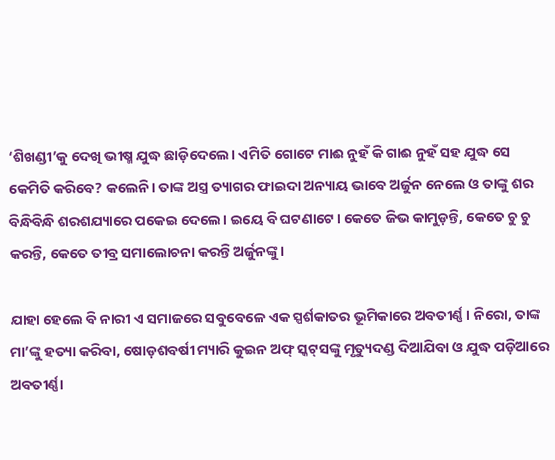‘ଶିଖଣ୍ଡୀ’କୁ ଦେଖି ଭୀଷ୍ମ ଯୁଦ୍ଧ ଛାଡ଼ିଦେଲେ। ଏମିତି ଗୋଟେ ମାଈ ନୁହଁ କି ଗାଈ ନୁହଁ ସହ ଯୁଦ୍ଧ ସେ କେମିତି କରିବେ? କଲେନି। ତାଙ୍କ ଅସ୍ତ୍ର ତ୍ୟାଗର ଫାଇଦା ଅନ୍ୟାୟ ଭାବେ ଅର୍ଜୁନ ନେଲେ ଓ ତାଙ୍କୁ ଶର ବିନ୍ଧିବିନ୍ଧି ଶରଶଯ୍ୟାରେ ପକେଇ ଦେଲେ। ଇୟେ ବି ଘଟଣାଟେ। କେତେ ଜିଭ କାମୁଡ଼ନ୍ତି, କେତେ ଚୁ ଚୁ କରନ୍ତି, କେତେ ତୀବ୍ର ସମାଲୋଚନା କରନ୍ତି ଅର୍ଜୁନଙ୍କୁ।

ଯାହା ହେଲେ ବି ନାରୀ ଏ ସମାଜରେ ସବୁବେଳେ ଏକ ସ୍ପର୍ଶକାତର ଭୂମିକାରେ ଅବତୀର୍ଣ୍ଣ। ନିରୋ, ତାଙ୍କ ମା’ଙ୍କୁ ହତ୍ୟା କରିବା, ଷୋଡ଼ଶବର୍ଷୀ ମ୍ୟାରି କୁଇନ ଅଫ୍‌ ସ୍କଟ୍‌ସଙ୍କୁ ମୃତ୍ୟୁଦଣ୍ଡ ଦିଆଯିବା ଓ ଯୁଦ୍ଧ ପଡ଼ିଆରେ ଅବତୀର୍ଣ୍ଣା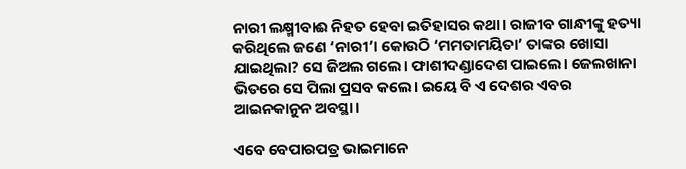ନାରୀ ଲକ୍ଷ୍ମୀବାଈ ନିହତ ହେବା ଇତିହାସର କଥା। ରାଜୀବ ଗାନ୍ଧୀଙ୍କୁ ହତ୍ୟା କରିଥିଲେ ଜଣେ ‘ନାରୀ’। କୋଉଠି ‘ମମତାମୟିତା’ ତାଙ୍କର ଖୋସା ଯାଇଥିଲା? ସେ ଜିଅଲ ଗଲେ। ଫାଶୀଦଣ୍ଡାଦେଶ ପାଇଲେ। ଜେଲଖାନା ଭିତରେ ସେ ପିଲା ପ୍ରସବ କଲେ। ଇୟେ ବି ଏ ଦେଶର ଏବର ଆଇନକାନୁନ ଅବସ୍ଥା।

ଏବେ ବେପାରପତ୍ର ଭାଇମାନେ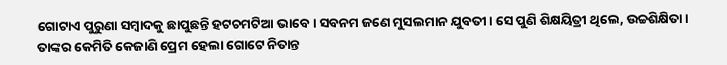ଗୋଟାଏ ପୁରୁଣା ସମ୍ବାଦକୁ ଛାପୁଛନ୍ତି ହଟଚମଟିଆ ଭାବେ। ସବନମ ଜଣେ ମୁସଲମାନ ଯୁବତୀ। ସେ ପୁଣି ଶିକ୍ଷୟିତ୍ରୀ ଥିଲେ, ଉଚ୍ଚଶିକ୍ଷିତା। ତାଙ୍କର କେମିତି କେଜାଣି ପ୍ରେମ ହେଲା ଗୋଟେ ନିତାନ୍ତ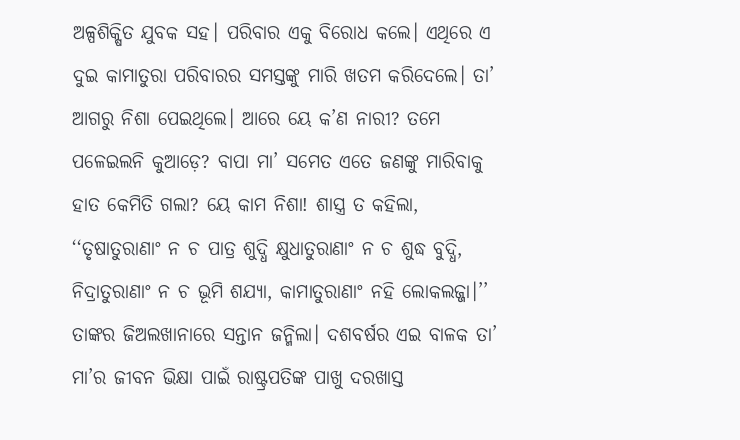ଅଳ୍ପଶିକ୍ଷିତ ଯୁବକ ସହ। ପରିବାର ଏକୁ ବିରୋଧ କଲେ। ଏଥିରେ ଏ ଦୁଇ କାମାତୁରା ପରିବାରର ସମସ୍ତଙ୍କୁ ମାରି ଖତମ କରିଦେଲେ। ତା’ ଆଗରୁ ନିଶା ପେଇଥିଲେ। ଆରେ ୟେ କ’ଣ ନାରୀ? ତମେ ପଳେଇଲନି କୁଆଡ଼େ? ବାପା ମା’ ସମେତ ଏତେ ଜଣଙ୍କୁ ମାରିବାକୁ ହାତ କେମିତି ଗଲା? ୟେ କାମ ନିଶା! ଶାସ୍ତ୍ର ତ କହିଲା, ‘‘ତୃଷାତୁରାଣାଂ ନ ଚ ପାତ୍ର ଶୁଦ୍ଧି କ୍ଷୁଧାତୁରାଣାଂ ନ ଚ ଶୁଦ୍ଧ ବୁଦ୍ଧି, ନିଦ୍ରାତୁରାଣାଂ ନ ଚ ଭୂମି ଶଯ୍ୟା, କାମାତୁରାଣାଂ ନହି ଲୋକଲଜ୍ଜା।’’ ତାଙ୍କର ଜିଅଲଖାନାରେ ସନ୍ତାନ ଜନ୍ମିଲା। ଦଶବର୍ଷର ଏଇ ବାଳକ ତା’ ମା’ର ଜୀବନ ଭିକ୍ଷା ପାଇଁ ରାଷ୍ଟ୍ରପତିଙ୍କ ପାଖୁ ଦରଖାସ୍ତ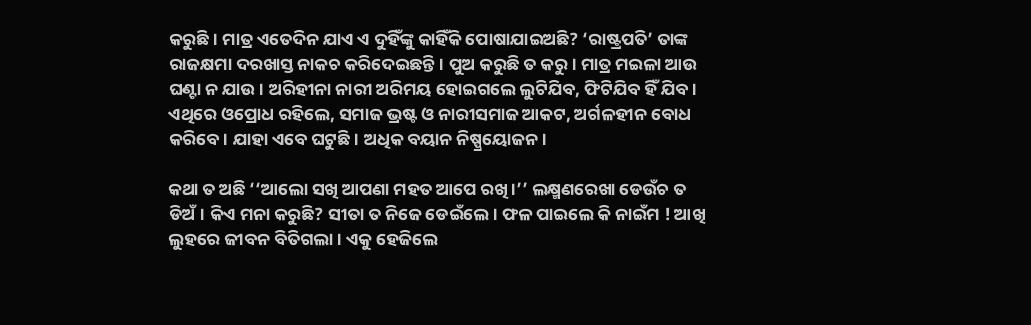କରୁଛି। ମାତ୍ର ଏତେଦିନ ଯାଏ ଏ ଦୁହିଁଙ୍କୁ କାହିଁକି ପୋଷାଯାଇଅଛି? ‘ରାଷ୍ଟ୍ରପତି’ ତାଙ୍କ ରାଜକ୍ଷମା ଦରଖାସ୍ତ ନାକଚ କରିଦେଇଛନ୍ତି। ପୁଅ କରୁଛି ତ କରୁ। ମାତ୍ର ମଇଳା ଆଉ ଘଣ୍ଟା ନ ଯାଉ। ଅରିହୀନା ନାରୀ ଅରିମୟ ହୋଇଗଲେ ଲୁଟିଯିବ, ଫିଟିଯିବ ହିଁ ଯିବ। ଏଥିରେ ଓପ୍ରୋଧ ରହିଲେ, ସମାଜ ଭ୍ରଷ୍ଟ ଓ ନାରୀସମାଜ ଆକଟ, ଅର୍ଗଳହୀନ ବୋଧ କରିବେ। ଯାହା ଏବେ ଘଟୁଛି। ଅଧିକ ବୟାନ ନିଷ୍ପ୍ରୟୋଜନ।

କଥା ତ ଅଛି ‘‘ଆଲୋ ସଖି ଆପଣା ମହତ ଆପେ ରଖି।’’ ଲକ୍ଷ୍ମଣରେଖା ଡେଉଁଚ ତ ଡିଅଁ। କିଏ ମନା କରୁଛି? ସୀତା ତ ନିଜେ ଡେଇଁଲେ। ଫଳ ପାଇଲେ କି ନାଇଁମ ! ଆଖି ଲୁହରେ ଜୀବନ ବିତିଗଲା। ଏକୁ ହେଜିଲେ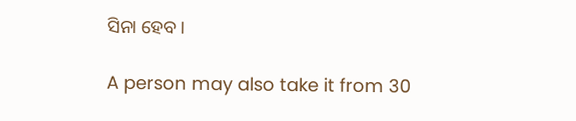ସିନା ହେବ।

A person may also take it from 30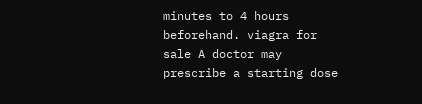minutes to 4 hours beforehand. viagra for sale A doctor may prescribe a starting dose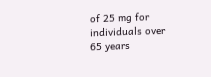of 25 mg for individuals over 65 years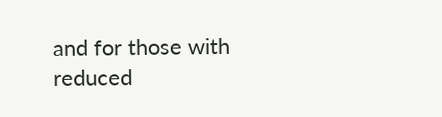and for those with reduced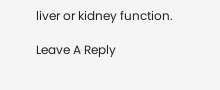liver or kidney function.

Leave A Reply